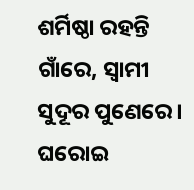ଶର୍ମିଷ୍ଠା ରହନ୍ତି ଗାଁରେ, ସ୍ବାମୀ ସୁଦୂର ପୁଣେରେ। ଘରୋଇ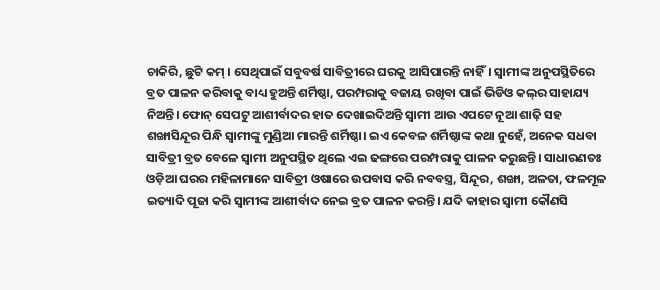ଚାକିରି, ଛୁଟି କମ୍‌ । ସେଥିପାଇଁ ସବୁବର୍ଷ ସାବିତ୍ରୀରେ ଘରକୁ ଆସିପାରନ୍ତି ନାହିଁ। ସ୍ବାମୀଙ୍କ ଅନୁପସ୍ଥିତିରେ ବ୍ରତ ପାଳନ କରିବାକୁ ବାଧ୍ୟ ହୁଅନ୍ତି ଶର୍ମିଷ୍ଠା, ପରମ୍ପରାକୁ ବଜାୟ ରଖିବା ପାଇଁ ଭିଡିଓ କଲ୍‌ର ସାହାଯ୍ୟ ନିଅନ୍ତି। ଫୋନ୍‌ ସେପଟୁ ଆଶୀର୍ବାଦର ହାତ ଦେଖାଇଦିଅନ୍ତି ସ୍ବାମୀ ଆଉ ଏପଟେ ନୂଆ ଶାଢ଼ି ସହ ଶଙ୍ଖାସିନ୍ଦୂର ପିନ୍ଧି ସ୍ବାମୀଙ୍କୁ ମୁଣ୍ଡିଆ ମାରନ୍ତି ଶର୍ମିଷ୍ଠା। ଇଏ କେବଳ ଶର୍ମିଷ୍ଠାଙ୍କ କଥା ନୁହେଁ, ଅନେକ ସଧବା ସାବିତ୍ରୀ ବ୍ରତ ବେଳେ ସ୍ବାମୀ ଅନୁପସ୍ଥିତ ଥିଲେ ଏଇ ଢଙ୍ଗରେ ପରମ୍ପରାକୁ ପାଳନ କରୁଛନ୍ତି। ସାଧାରଣତଃ ଓଡ଼ିଆ ଘରର ମହିଳାମାନେ ସାବିତ୍ରୀ ଓଷାରେ ଉପବାସ କରି ନବବସ୍ତ୍ର, ସିନ୍ଦୂର, ଶଙ୍ଖା, ଅଳତା, ଫଳମୂଳ ଇତ୍ୟାଦି ପୂଜା କରି ସ୍ବାମୀଙ୍କ ଆଶୀର୍ବାଦ ନେଇ ବ୍ରତ ପାଳନ କରନ୍ତି। ଯଦି କାହାର ସ୍ବାମୀ କୌଣସି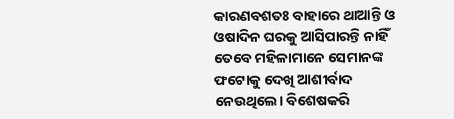କାରଣବଶତଃ ବାହାରେ ଥାଆନ୍ତି ଓ ଓଷ‌ାଦିନ ଘରକୁ ଆସିପାରନ୍ତି ନାହିଁ ତେବେ ମହିଳାମାନେ ସେମାନଙ୍କ ଫଟୋକୁ ଦେଖି ଆଶୀର୍ବାଦ ନେଉଥିଲେ। ବିଶେଷକରି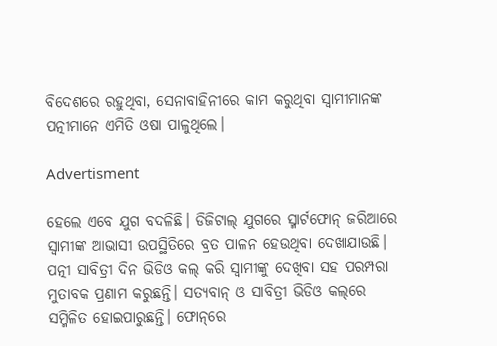ବିଦେଶରେ ରହୁଥିବା, ସେନାବ‌ାହିନୀରେ କାମ କରୁଥିବା ସ୍ବାମୀମାନଙ୍କ ପତ୍ନୀମାନେ ଏମିତି ଓଷା ପାଳୁଥିଲେ।

Advertisment

ହେଲେ ଏବେ ଯୁଗ ବଦଳିଛି। ଡିଜିଟାଲ୍‌ ଯୁଗରେ ସ୍ମାର୍ଟଫୋନ୍‌ ଜରିଆରେ ସ୍ବାମୀଙ୍କ ଆଭାସୀ ଉପସ୍ଥିତିରେ ବ୍ରତ ପାଳନ ହେଉଥିବା ଦେଖାଯାଉଛି। ପତ୍ନୀ ସାବିତ୍ରୀ ଦିନ ଭିଡିଓ କଲ୍‌ କରି ସ୍ବାମୀଙ୍କୁ ଦେଖିବା ସହ ପରମ୍ପରା ମୁତାବକ ପ୍ରଣାମ କରୁଛନ୍ତି। ସତ୍ୟବାନ୍‌ ଓ ସାବିତ୍ରୀ ଭିଡିଓ କଲ୍‌ରେ ସମ୍ମିଳିତ ହୋଇପାରୁଛନ୍ତି। ଫୋନ୍‌ରେ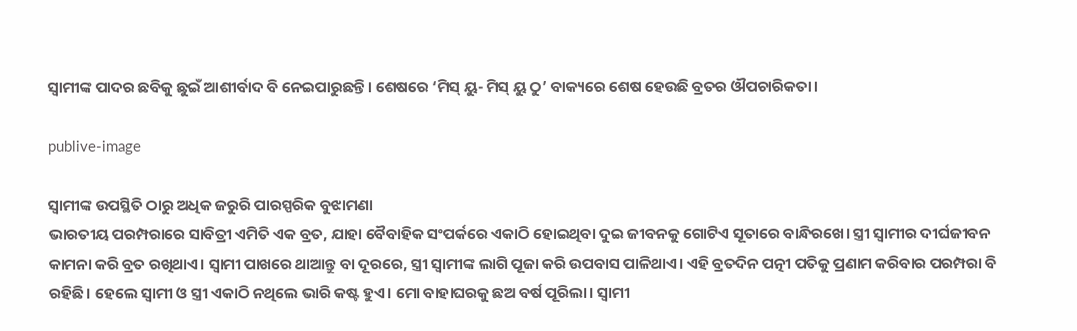ସ୍ବାମୀଙ୍କ ପାଦର ଛବିକୁ ଛୁଇଁ ଆଶୀର୍ବାଦ ବି ନେଇପାରୁଛନ୍ତି। ଶେଷରେ ‘ମିସ୍‌ ୟୁ- ମିସ୍‌ ୟୁ ଠୁ’ ବାକ୍ୟରେ ଶେଷ ହେଉଛି ବ୍ରତର ଔପଚାରିକତା।

publive-image

ସ୍ବାମୀଙ୍କ ଉପସ୍ଥିତି ଠାରୁ ଅଧିକ ଜରୁରି ପାରସ୍ପରିକ ବୁଝାମଣା
ଭାରତୀୟ ପରମ୍ପରାରେ ସାବିତ୍ରୀ ଏମିତି ଏକ ବ୍ରତ, ଯାହା ବୈବାହିକ ସଂପର୍କରେ ଏକାଠି ହୋଇଥିବା ଦୁଇ ଜୀବନକୁ ଗୋଟିଏ ସୂତାରେ ବାନ୍ଧିରଖେ। ସ୍ତ୍ରୀ ସ୍ବାମୀର ଦୀର୍ଘଜୀବନ କାମନା କରି ବ୍ରତ ରଖିଥାଏ। ସ୍ବାମୀ ପାଖରେ ଥାଆନ୍ତୁ ବା ଦୂରରେ, ସ୍ତ୍ରୀ ସ୍ବାମୀଙ୍କ ଲାଗି ପୂଜା କରି ଉପବାସ ପାଳିଥାଏ। ଏହି ବ୍ରତଦିନ ପତ୍ନୀ ପତିକୁ ପ୍ରଣାମ କରିବାର ପରମ୍ପରା ବି ରହିଛି। ହେଲେ ସ୍ବାମୀ ଓ ସ୍ତ୍ରୀ ଏକାଠି ନଥିଲେ ଭାରି କଷ୍ଟ ହୁଏ। ମୋ ବାହାଘରକୁ ଛଅ ବର୍ଷ ପୂରିଲା। ସ୍ବାମୀ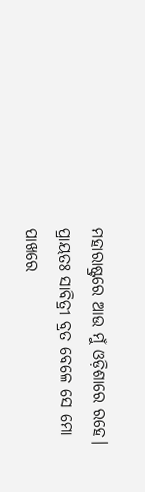ମହାରାଷ୍ଟ୍ରରେ ଆଉ ମୁଁ ଓଡ଼ିଶାରେ ରହେ। ପ୍ରାୟତଃ ସାବିତ୍ରୀ ବ୍ରତ ବେଳେ ସେ ମୋ ପାଖରେ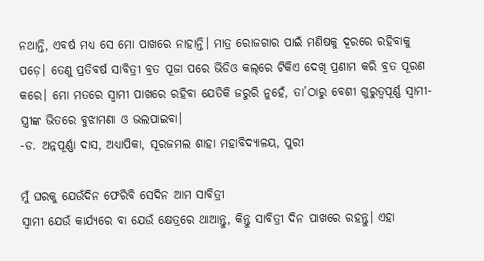ନଥାନ୍ତି, ଏବର୍ଷ ମଧ୍ୟ ସେ ମୋ ପାଖରେ ନାହାନ୍ତି। ମାତ୍ର ରୋଜଗାର ପାଇଁ ମଣିଷକୁ ଦୂରରେ ରହିବାକୁ ପଡ଼େ। ତେଣୁ ପ୍ରତିବର୍ଷ ସାବିତ୍ରୀ ବ୍ରତ ପୂଜା ପରେ ଭିଡିଓ କଲ୍‌ରେ ଟିକିଏ ଦେଖି ପ୍ରଣାମ କରି ବ୍ରତ ପୂରଣ କରେ। ମୋ ମତରେ ସ୍ବାମୀ ପାଖରେ ରହିବା ଯେତିକି ଜରୁରି ନୁହେଁ, ତା’ଠାରୁ ବେଶୀ ଗୁରୁତ୍ବପୂର୍ଣ୍ଣ ସ୍ବାମୀ-ସ୍ତ୍ରୀଙ୍କ ଭିତରେ ବୁଝାମଣା ଓ ଭଲପାଇବା।
-ଡ. ଅନ୍ନପୂର୍ଣ୍ଣା ଦାସ, ଅଧ୍ୟାପିକା, ସୂରଜମଲ ଶାହା ମହାବିଦ୍ୟାଳୟ, ପୁରୀ

ମୁଁ ଘରକୁ ଯେଉଁଦିନ ଫେରିବି ସେଦିନ ଆମ ସାବିତ୍ରୀ
ସ୍ୱାମୀ ଯେଉଁ କାର୍ଯ୍ୟରେ ବା ଯେଉଁ କ୍ଷେତ୍ରରେ ଥାଆନ୍ତୁ, କିନ୍ତୁ ସାବିତ୍ରୀ ଦିନ ପାଖରେ ରହନ୍ତୁ। ଏହା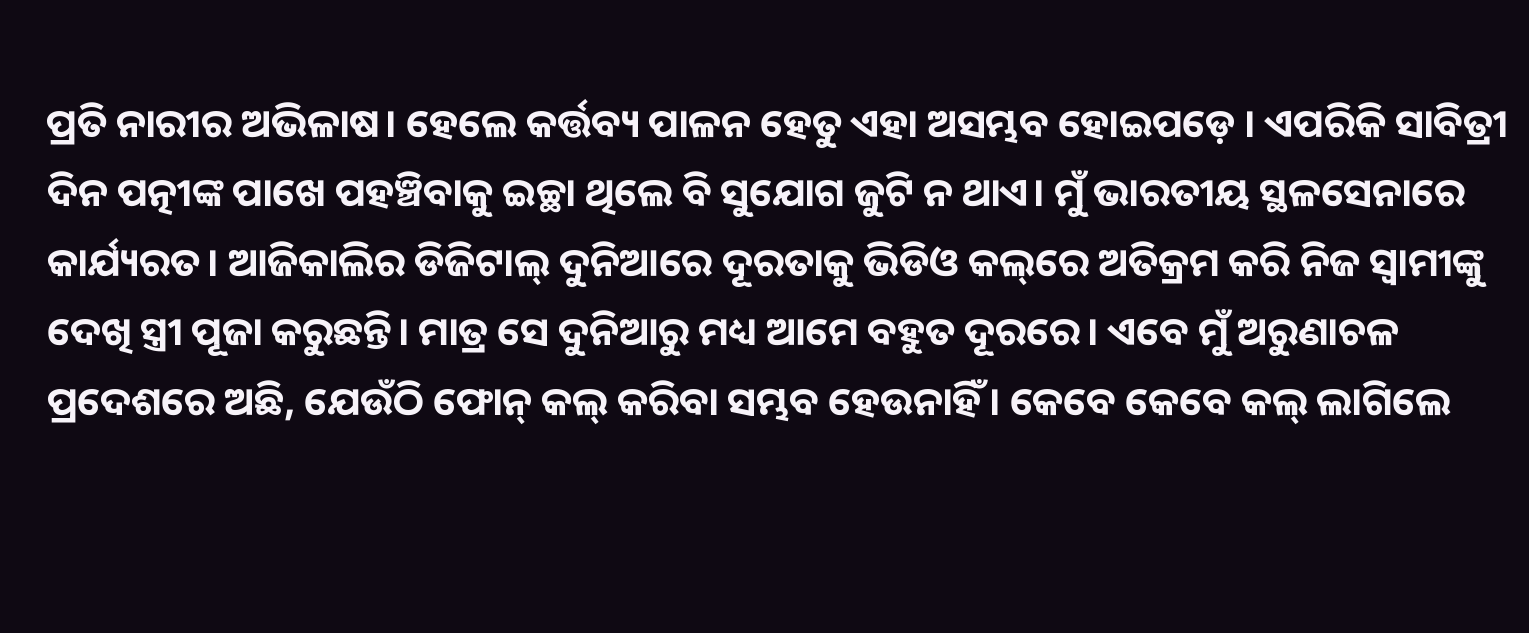ପ୍ରତି ନାରୀର ଅଭିଳାଷ। ହେଲେ କର୍ତ୍ତବ୍ୟ ପାଳନ ହେତୁ ଏହା ଅସମ୍ଭବ ହୋଇପଡ଼େ । ଏପରିକି ସାବିତ୍ରୀ ଦିନ ପତ୍ନୀଙ୍କ ପାଖେ ପହଞ୍ଚିବାକୁ ଇଚ୍ଛା ଥିଲେ ବି ସୁଯୋଗ ଜୁଟି ନ ଥାଏ। ମୁଁ ଭାରତୀୟ ସ୍ଥଳସେନାରେ କାର୍ଯ୍ୟରତ। ଆଜିକାଲିର ଡିଜିଟାଲ୍‌ ଦୁନିଆରେ ଦୂରତାକୁ ଭିଡିଓ କଲ୍‌ରେ ଅତିକ୍ରମ କରି ନିଜ ସ୍ୱାମୀଙ୍କୁ ଦେଖି ସ୍ତ୍ରୀ ପୂଜା କରୁଛନ୍ତି। ମାତ୍ର ସେ ଦୁନିଆରୁ ମଧ୍ୟ ଆମେ ବହୁତ ଦୂରରେ। ଏବେ ମୁଁ ଅରୁଣାଚଳ ପ୍ରଦେଶରେ ଅଛି, ଯେଉଁଠି ଫୋନ୍ କଲ୍ କରିବା ସମ୍ଭବ ହେଉନାହିଁ। କେବେ କେବେ କଲ୍ ଲାଗିଲେ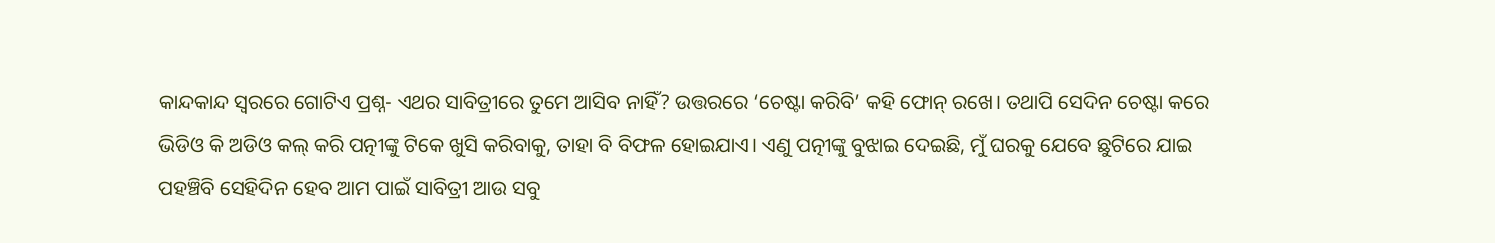କାନ୍ଦକାନ୍ଦ ସ୍ୱରରେ ଗୋଟିଏ ପ୍ରଶ୍ନ- ଏଥର ସାବିତ୍ରୀରେ ତୁମେ ଆସିବ ନାହିଁ? ଉତ୍ତରରେ ‘ଚେଷ୍ଟା କରିବି’ କହି ଫୋନ୍‌ ରଖେ। ତଥାପି ସେଦିନ ଚେଷ୍ଟା କରେ ଭିଡିଓ କି ଅଡିଓ କଲ୍ କରି ପତ୍ନୀଙ୍କୁ ଟିକେ ଖୁସି କରିବାକୁ, ତାହା ବି ବିଫଳ ହୋଇଯାଏ। ଏଣୁ ପତ୍ନୀଙ୍କୁ ବୁଝାଇ ଦେଇଛି, ମୁଁ ଘରକୁ ଯେବେ ଛୁଟିରେ ଯାଇ ପହଞ୍ଚିବି ସେହିଦିନ ହେବ ଆମ ପାଇଁ ସାବିତ୍ରୀ ଆଉ ସବୁ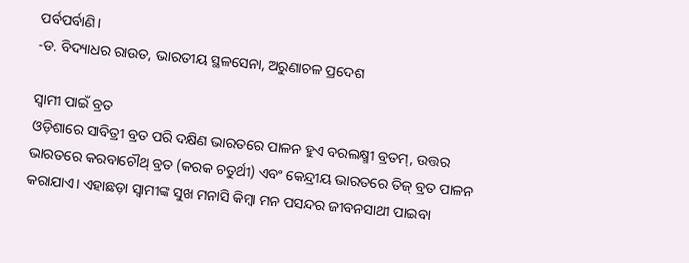ପର୍ବପର୍ବାଣି।
-ଡ. ବିଦ୍ୟାଧର ରାଉତ, ଭାରତୀୟ ସ୍ଥଳସେନା, ଅରୁଣାଚଳ ପ୍ରଦେଶ

ସ୍ବାମୀ ପାଇଁ ବ୍ରତ
ଓଡ଼ିଶାରେ ସାବିତ୍ରୀ ବ୍ରତ ପରି ଦକ୍ଷିଣ ଭାରତରେ ପାଳନ ହୁଏ ବରଲକ୍ଷ୍ମୀ ବ୍ରତମ୍‌, ଉତ୍ତର ଭାରତରେ କରବାଚୌଥ୍‌ ବ୍ରତ (କରକ ଚତୁର୍ଥୀ) ଏବଂ କେନ୍ଦ୍ରୀୟ ଭାରତରେ ତିଜ୍‌ ବ୍ରତ ପାଳନ କରାଯାଏ। ଏହାଛଡ଼ା ସ୍ବାମୀଙ୍କ ସୁଖ ମନାସି କିମ୍ବା ମନ ପସନ୍ଦର ଜୀବନସାଥୀ ପାଇବା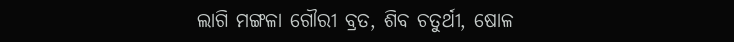ଲାଗି ମଙ୍ଗଳା ଗୌରୀ ବ୍ରତ, ଶିବ ଚତୁର୍ଥୀ, ଷୋଳ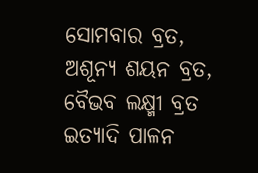ସୋମବାର ବ୍ରତ, ଅଶୂନ୍ୟ ଶୟନ ବ୍ରତ, ବୈଭବ ଲକ୍ଷ୍ମୀ ବ୍ରତ ଇତ୍ୟାଦି ପାଳନ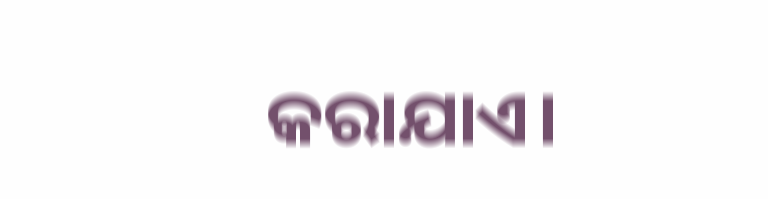କରାଯାଏ।